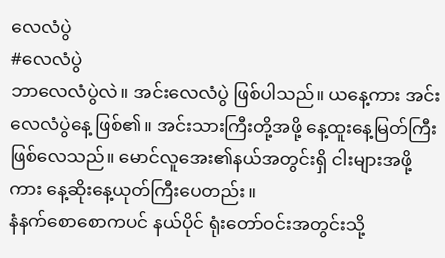လေလံပွဲ
#လေလံပွဲ
ဘာလေလံပွဲလဲ။ အင်းလေလံပွဲ ဖြစ်ပါသည်။ ယနေ့ကား အင်းလေလံပွဲနေ့ ဖြစ်၏။ အင်းသားကြီးတို့အဖို့ နေ့ထူးနေ့မြတ်ကြီး ဖြစ်လေသည်။ မောင်လူအေး၏နယ်အတွင်းရှိ ငါးများအဖို့ကား နေ့ဆိုးနေ့ယုတ်ကြီးပေတည်း။
နံနက်စောစောကပင် နယ်ပိုင် ရုံးတော်ဝင်းအတွင်းသို့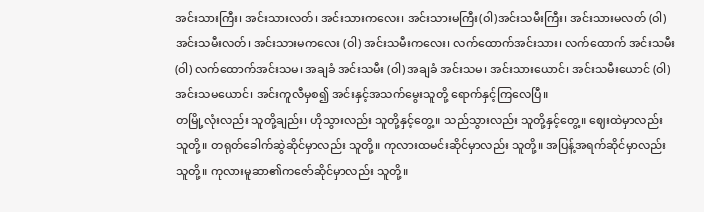အင်းသားကြီး၊ အင်းသားလတ်၊ အင်းသားကလေး၊ အင်းသားမကြီး(ဝါ)အင်းသမီးကြီး၊ အင်းသားမလတ် (ဝါ) အင်းသမီးလတ်၊ အင်းသားမကလေး (ဝါ) အင်းသမီးကလေး၊ လက်ထောက်အင်းသား၊ လက်ထောက် အင်းသမီး (ဝါ) လက်ထောက်အင်းသမ၊ အချခံ အင်းသမီး (ဝါ) အချခံ အင်းသမ၊ အင်းသားယောင်၊ အင်းသမီးယောင် (ဝါ) အင်းသမယောင်၊ အင်းကူလီမှစ၍ အင်းနှင့်အသက်မွေးသူတို့ ရောက်နှင့်ကြလေပြီ။
တမြို့လုံးလည်း သူတို့ချည်း၊ ဟိုသွားလည်း သူတို့နှင့်တွေ့။ သည်သွားလည်း သူတို့နှင့်တွေ့။ ဈေးထဲမှာလည်း သူတို့။ တရုတ်ခေါက်ဆွဲဆိုင်မှာလည်း သူတို့။ ကုလားထမင်းဆိုင်မှာလည်း သူတို့။ အပြန့်အရက်ဆိုင်မှာလည်း သူတို့။ ကုလားမူဆာ၏ကဇော်ဆိုင်မှာလည်း သူတို့။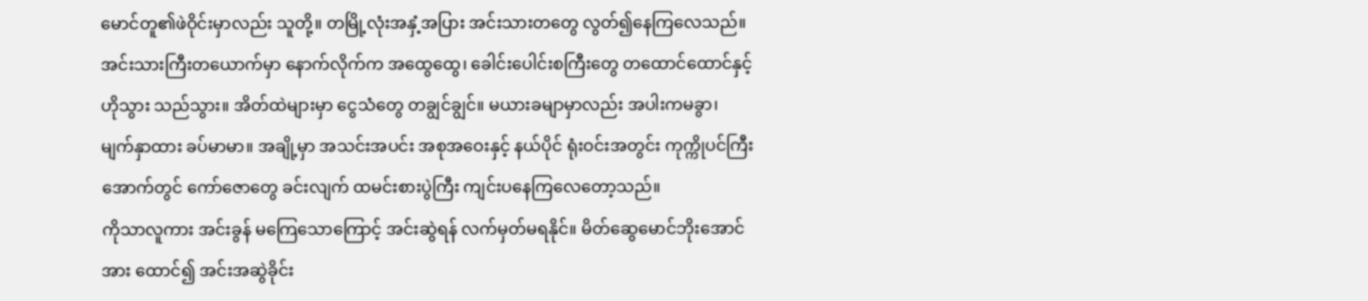မောင်တူ၏ဖဲဝိုင်းမှာလည်း သူတို့။ တမြို့လုံးအနှံ့အပြား အင်းသားတတွေ လွတ်၍နေကြလေသည်။
အင်းသားကြီးတယောက်မှာ နောက်လိုက်က အထွေထွေ၊ ခေါင်းပေါင်းစကြီးတွေ တထောင်ထောင်နှင့် ဟိုသွား သည်သွား။ အိတ်ထဲများမှာ ငွေသံတွေ တချွင်ချွင်။ မယားခမျာမှာလည်း အပါးကမခွာ၊ မျက်နှာထား ခပ်မာမာ။ အချို့မှာ အသင်းအပင်း အစုအဝေးနှင့် နယ်ပိုင် ရုံးဝင်းအတွင်း ကုက္ကိုပင်ကြီးအောက်တွင် ကော်ဇောတွေ ခင်းလျက် ထမင်းစားပွဲကြီး ကျင်းပနေကြလေတော့သည်။
ကိုသာလူကား အင်းခွန် မကြေသောကြောင့် အင်းဆွဲရန် လက်မှတ်မရနိုင်။ မိတ်ဆွေမောင်ဘိုးအောင်အား ထောင်၍ အင်းအဆွဲခိုင်း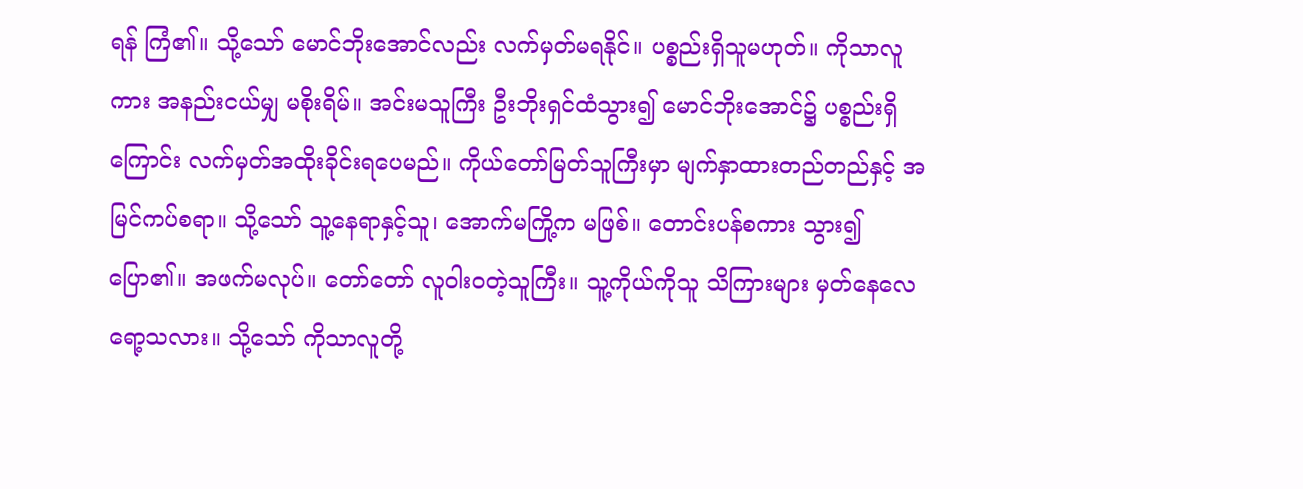ရန် ကြံ၏။ သို့သော် မောင်ဘိုးအောင်လည်း လက်မှတ်မရနိုင်။ ပစ္စည်းရှိသူမဟုတ်။ ကိုသာလူကား အနည်းငယ်မျှ မစိုးရိမ်။ အင်းမသူကြီး ဦးဘိုးရှင်ထံသွား၍ မောင်ဘိုးအောင်၌ ပစ္စည်းရှိကြောင်း လက်မှတ်အထိုးခိုင်းရပေမည်။ ကိုယ်တော်မြတ်သူကြီးမှာ မျက်နှာထားတည်တည်နှင့် အမြင်ကပ်စရာ။ သို့သော် သူ့နေရာနှင့်သူ၊ အောက်မကြို့က မဖြစ်။ တောင်းပန်စကား သွား၍ပြော၏။ အဖက်မလုပ်။ တော်တော် လူဝါးဝတဲ့သူကြီး။ သူ့ကိုယ်ကိုသူ သိကြားများ မှတ်နေလေရော့သလား။ သို့သော် ကိုသာလူတို့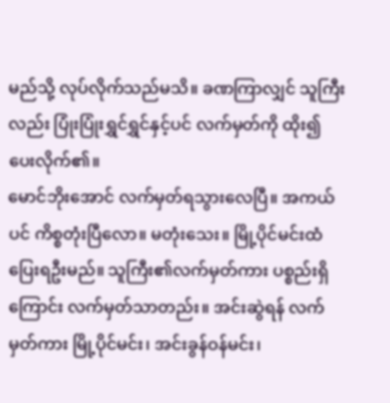မည်သို့ လုပ်လိုက်သည်မသိ။ ခဏကြာလျှင် သူကြီးလည်း ပြုံးပြုံးရွှင်ရွှင်နှင့်ပင် လက်မှတ်ကို ထိုး၍ပေးလိုက်၏။
မောင်ဘိုးအောင် လက်မှတ်ရသွားလေပြီ။ အကယ်ပင် ကိစ္စတုံးပြီလော။ မတုံးသေး။ မြို့ပိုင်မင်းထံ ပြေးရဦးမည်။ သူကြီး၏လက်မှတ်ကား ပစ္စည်းရှိကြောင်း လက်မှတ်သာတည်း။ အင်းဆွဲရန် လက်မှတ်ကား မြို့ပိုင်မင်း၊ အင်းခွန်ဝန်မင်း၊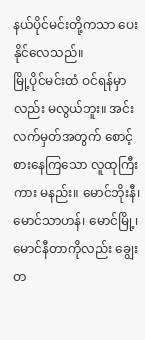နယ်ပိုင်မင်းတို့ကသာ ပေးနိုင်လေသည်။
မြို့ပိုင်မင်းထံ ဝင်ရန်မှာလည်း မလွယ်ဘူး။ အင်းလက်မှတ်အတွက် စောင့်စားနေကြသော လူထုကြီးကား မနည်း။ မောင်ဘိုးနီ၊ မောင်သာဟန်၊ မောင်မြို့၊ မောင်နီတာကိုလည်း ချွေးတ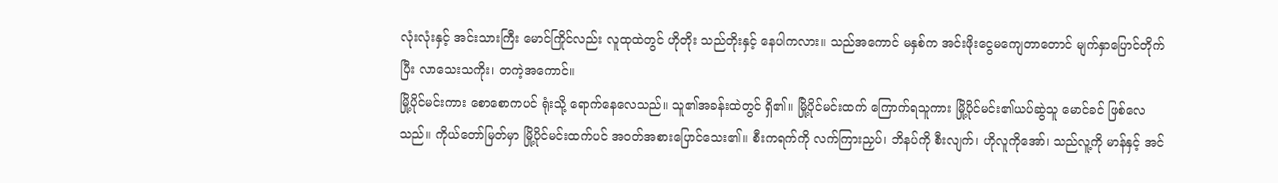လုံးလုံးနှင့် အင်းသားကြီး မောင်ကြိုင်လည်း လူထုထဲတွင် ဟိုတိုး သည်တိုးနှင့် နေပါကလား။ သည်အကောင် မနှစ်က အင်းဖိုးငွေမကျေတာတောင် မျက်နှာပြောင်တိုက်ပြီး လာသေးသကိုး၊ တကဲ့အကောင်။
မြို့ပိုင်မင်းကား စောစောကပင် ရုံးသို့ ရောက်နေလေသည်။ သူ၏အခန်းထဲတွင် ရှိ၏။ မြို့ပိုင်မင်းထက် ကြောက်ရသူကား မြို့ပိုင်မင်း၏ယပ်ဆွဲသူ မောင်ခင် ဖြစ်လေသည်။ ကိုယ်တော်မြတ်မှာ မြို့ပိုင်မင်းထက်ပင် အဝတ်အစားပြောင်သေး၏။ စီးကရက်ကို လက်ကြားညှပ်၊ ဘိနပ်ကို စီးလျက်၊ ဟိုလူကိုအော်၊ သည်လူ့ကို မာန်နှင့် အင်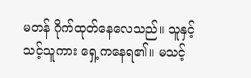မတန် ဂိုက်ထုတ်နေလေသည်။ သူနှင့်သင့်သူကား ရှေ့ကနေရ၏။ မသင့်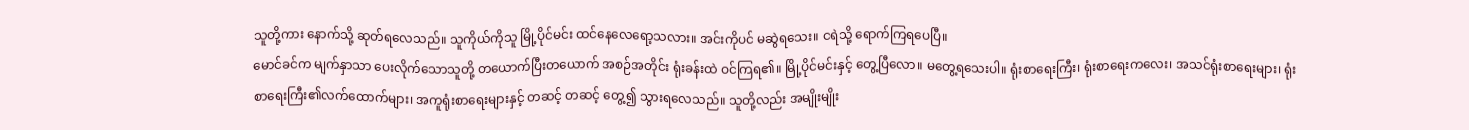သူတို့ကား နောက်သို့ ဆုတ်ရလေသည်။ သူကိုယ်ကိုသူ မြို့ပိုင်မင်း ထင်နေလေရော့သလား။ အင်းကိုပင် မဆွဲရသေး။ ငရဲသို့ ရောက်ကြရပေပြီ။
မောင်ခင်က မျက်နှာသာ ပေးလိုက်သောသူတို့ တယောက်ပြီးတယောက် အစဉ်အတိုင်း ရုံးခန်းထဲ ဝင်ကြရ၏။ မြို့ပိုင်မင်းနှင့် တွေ့ပြီလော။ မတွေ့ရသေးပါ။ ရုံးစာရေးကြီး၊ ရုံးစာရေးကလေး၊ အသင်ရုံးစာရေးများ၊ ရုံးစာရေးကြီး၏လက်ထောက်များ၊ အကူရုံးစာရေးများနှင့် တဆင့် တဆင့် တွေ့၍ သွားရလေသည်။ သူတို့လည်း အမျိုးမျိုး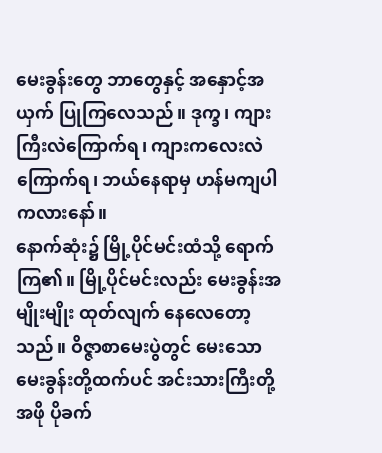မေးခွန်းတွေ ဘာတွေနှင့် အနှောင့်အယှက် ပြုကြလေသည်။ ဒုက္ခ၊ ကျားကြီးလဲကြောက်ရ၊ ကျားကလေးလဲ ကြောက်ရ၊ ဘယ်နေရာမှ ဟန်မကျပါကလားနော်။
နောက်ဆုံး၌ မြို့ပိုင်မင်းထံသို့ ရောက်ကြ၏။ မြို့ပိုင်မင်းလည်း မေးခွန်းအမျိုးမျိုး ထုတ်လျက် နေလေတော့သည်။ ဝိဇ္ဇာစာမေးပွဲတွင် မေးသော မေးခွန်းတို့ထက်ပင် အင်းသားကြီးတို့အဖို ပိုခက်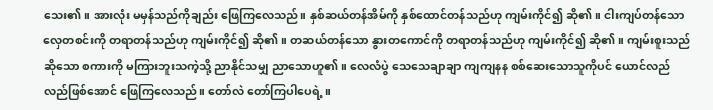သေး၏။ အားလုံး မမှန်သည်ကိုချည်း ဖြေကြလေသည်။ နှစ်ဆယ်တန်အိမ်ကို နှစ်ထောင်တန်သည်ဟု ကျမ်းကိုင်၍ ဆို၏။ ငါးကျပ်တန်သော လှေတစင်းကို တရာတန်သည်ဟု ကျမ်းကိုင်၍ ဆို၏။ တဆယ်တန်သော နွားတကောင်ကို တရာတန်သည်ဟု ကျမ်းကိုင်၍ ဆို၏။ ကျမ်းစူးသည် ဆိုသော စကားကို မကြားဘူးသကဲ့သို့ ညာနိုင်သမျှ ညာသောဟူ၏။ လေလံပွဲ သေသေချာချာ ကျကျနန စစ်ဆေးသောသူကိုပင် ယောင်လည်လည်ဖြစ်အောင် ဖြေကြလေသည်။ တော်လဲ တော်ကြပါပေရဲ့။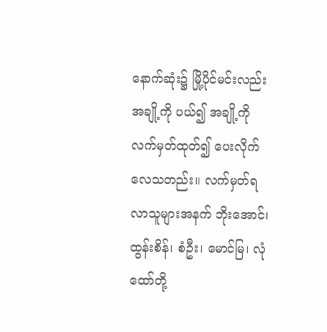နောက်ဆုံး၌ မြို့ပိုင်မင်းလည်း အချို့ကို ပယ်၍ အချို့ကို လက်မှတ်ထုတ်၍ ပေးလိုက်လေသတည်း။ လက်မှတ်ရလာသူများအနက် ဘိုးအောင်၊ ထွန်းစိန်၊ စံဦး၊ မောင်မြ၊ လုံထော်တို့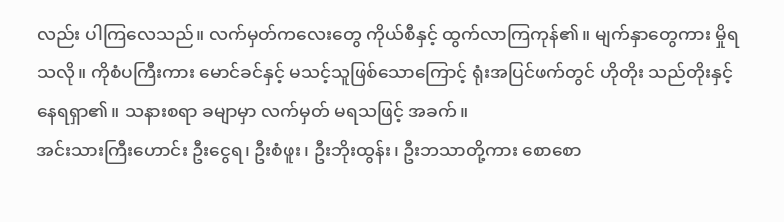လည်း ပါကြလေသည်။ လက်မှတ်ကလေးတွေ ကိုယ်စီနှင့် ထွက်လာကြကုန်၏။ မျက်နှာတွေကား မှိုရသလို။ ကိုစံပကြီးကား မောင်ခင်နှင့် မသင့်သူဖြစ်သောကြောင့် ရုံးအပြင်ဖက်တွင် ဟိုတိုး သည်တိုးနှင့် နေရရှာ၏။ သနားစရာ ခမျာမှာ လက်မှတ် မရသဖြင့် အခက်။
အင်းသားကြီးဟောင်း ဦးငွေရ၊ ဦးစံဖူး၊ ဦးဘိုးထွန်း၊ ဦးဘသာတို့ကား စောစော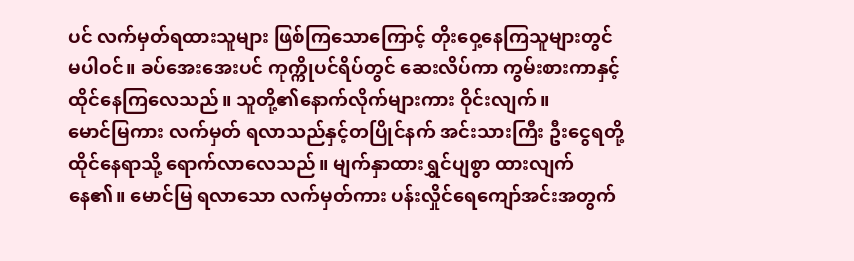ပင် လက်မှတ်ရထားသူများ ဖြစ်ကြသောကြောင့် တိုးဝှေ့နေကြသူများတွင် မပါဝင်။ ခပ်အေးအေးပင် ကုက္ကိုပင်ရိပ်တွင် ဆေးလိပ်ကာ ကွမ်းစားကာနှင့် ထိုင်နေကြလေသည်။ သူတို့၏နောက်လိုက်များကား ဝိုင်းလျက်။
မောင်မြကား လက်မှတ် ရလာသည်နှင့်တပြိုင်နက် အင်းသားကြီး ဦးငွေရတို့ ထိုင်နေရာသို့ ရောက်လာလေသည်။ မျက်နှာထားရွှင်ပျစွာ ထားလျက်နေ၏။ မောင်မြ ရလာသော လက်မှတ်ကား ပန်းလှိုင်ရေကျော်အင်းအတွက်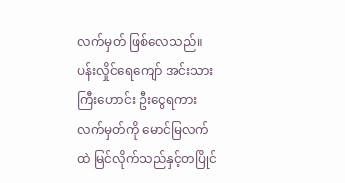လက်မှတ် ဖြစ်လေသည်။ ပန်းလှိုင်ရေကျော် အင်းသားကြီးဟောင်း ဦးငွေရကား လက်မှတ်ကို မောင်မြလက်ထဲ မြင်လိုက်သည်နှင့်တပြိုင်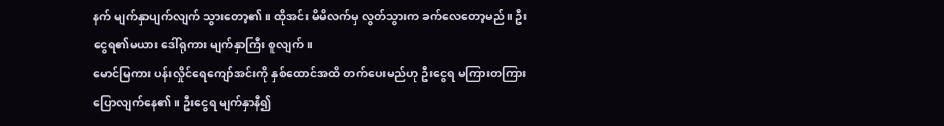နက် မျက်နှာပျက်လျက် သွားတော့၏။ ထိုအင်း မိမိလက်မှ လွတ်သွားက ခက်လေတော့မည်။ ဦးငွေရ၏မယား ဒေါ်ရုကား မျက်နှာကြီး စူလျက်။
မောင်မြကား ပန်းလှိုင်ရေကျော်အင်းကို နှစ်ထောင်အထိ တက်ပေးမည်ဟု ဦးငွေရ မကြားတကြား ပြောလျက်နေ၏။ ဦးငွေရ မျက်နှာနီ၍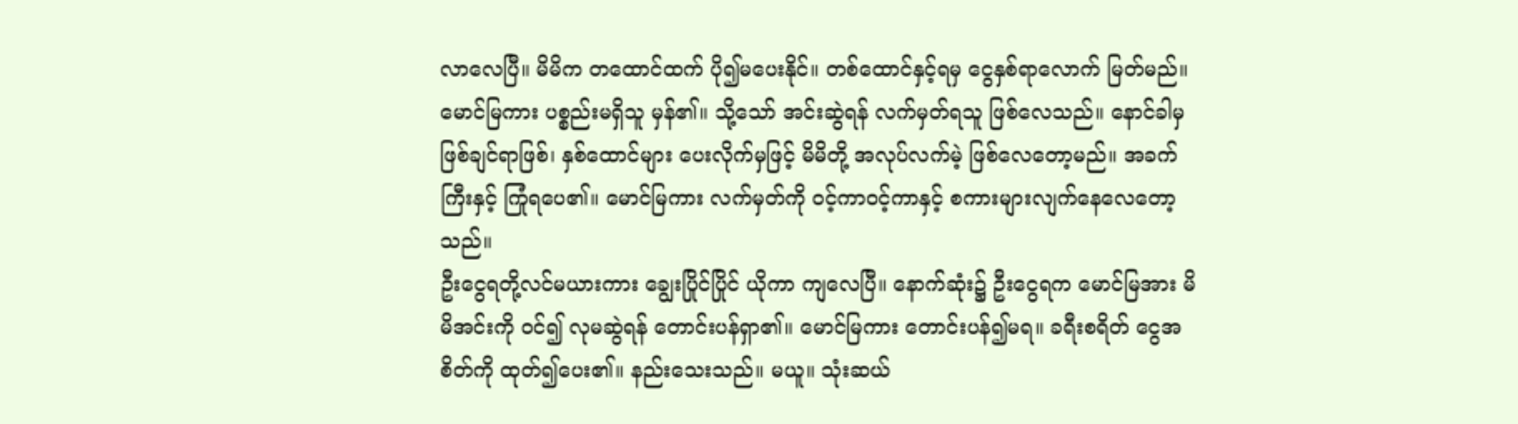လာလေပြီ။ မိမိက တထောင်ထက် ပို၍မပေးနိုင်။ တစ်ထောင်နှင့်ရမှ ငွေနှစ်ရာလောက် မြတ်မည်။ မောင်မြကား ပစ္စည်းမရှိသူ မှန်၏။ သို့သော် အင်းဆွဲရန် လက်မှတ်ရသူ ဖြစ်လေသည်။ နောင်ခါမှ ဖြစ်ချင်ရာဖြစ်၊ နှစ်ထောင်များ ပေးလိုက်မှဖြင့် မိမိတို့ အလုပ်လက်မဲ့ ဖြစ်လေတော့မည်။ အခက်ကြီးနှင့် ကြုံရပေ၏။ မောင်မြကား လက်မှတ်ကို ဝင့်ကာဝင့်ကာနှင့် စကားများလျက်နေလေတော့သည်။
ဦးငွေရတို့လင်မယားကား ချွေးပြိုင်ပြိုင် ယိုကာ ကျလေပြီ။ နောက်ဆုံး၌ ဦးငွေရက မောင်မြအား မိမိအင်းကို ဝင်၍ လုမဆွဲရန် တောင်းပန်ရှာ၏။ မောင်မြကား တောင်းပန်၍မရ။ ခရီးစရိတ် ငွေအစိတ်ကို ထုတ်၍ပေး၏။ နည်းသေးသည်။ မယူ။ သုံးဆယ်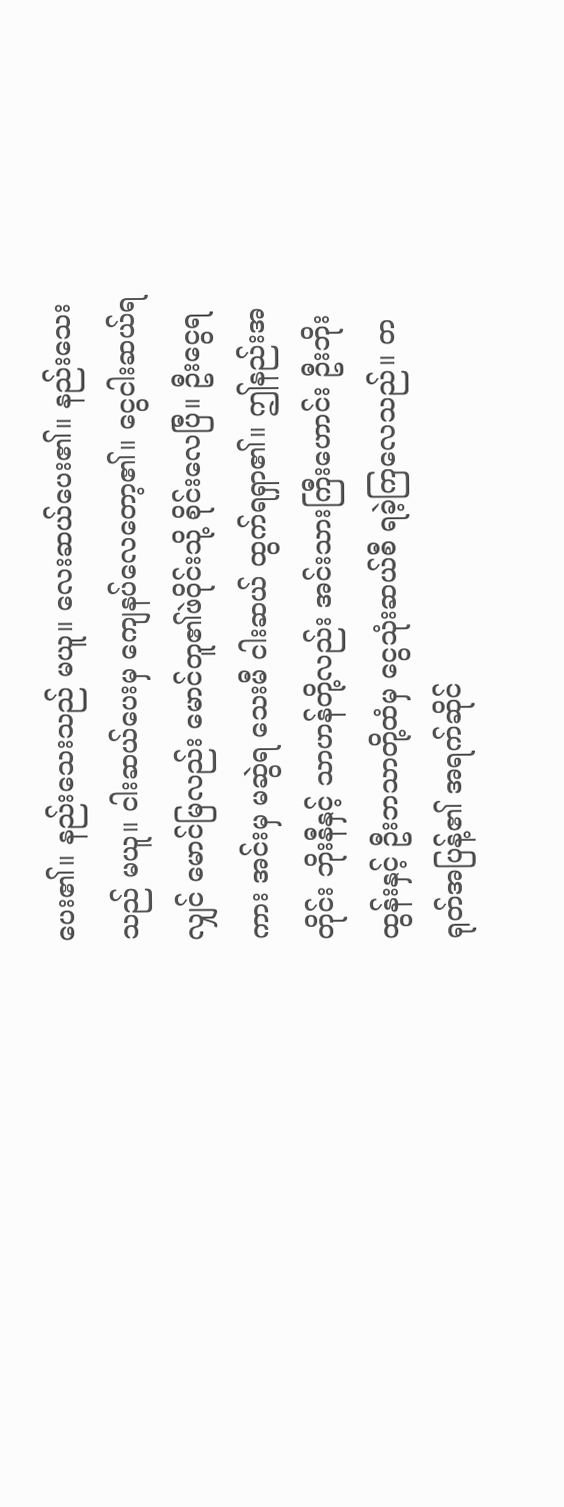ပေး၏။ နည်းသေးသည် မယူ။ လေးဆယ်ပေး၏။ နည်းသေးသည် မယူ။ ငါးဆယ်ပေးမှ ကျေနပ်လေတော့၏။ ငွေငါးဆယ်ရလျှင် မောင်မြလည်း မောင်တူ၏ဖဲဝိုင်းသို့ စိုင်းလေပြီ။ ဦးငွေရကား အင်းမှ မဆွဲရ သေးမီ ငါးဆယ် ထွက်ရရှာ၏။ ဤနည်းအတိုင်း ဘိုးနီနှင့် သာဟန်တို့လည်း အင်းသားကြီးဟောင်း ဦးဘိုးထွန်းနှင့် ဦးဘသာတို့ထံမှ ငွေသုံးဆယ်စီ ရခဲ့ကြလေသည်။ တရုတ်အပြန့်၏ အရက်ဆိုင်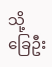သို့ ခြေဦး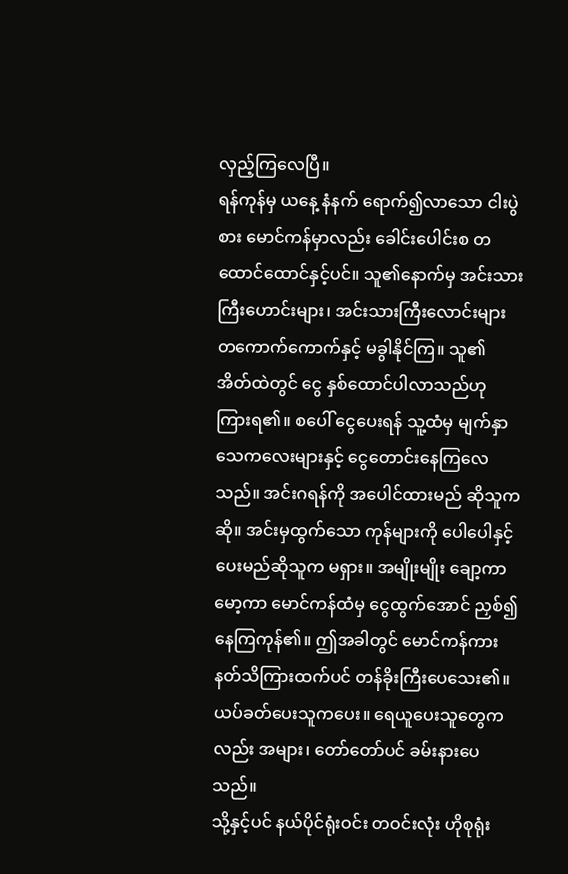လှည့်ကြလေပြီ။
ရန်ကုန်မှ ယနေ့ နံနက် ရောက်၍လာသော ငါးပွဲစား မောင်ကန်မှာလည်း ခေါင်းပေါင်းစ တထောင်ထောင်နှင့်ပင်။ သူ၏နောက်မှ အင်းသားကြီးဟောင်းများ၊ အင်းသားကြီးလောင်းများ တကောက်ကောက်နှင့် မခွါနိုင်ကြ။ သူ၏ အိတ်ထဲတွင် ငွေ နှစ်ထောင်ပါလာသည်ဟု ကြားရ၏။ စပေါ် ငွေပေးရန် သူ့ထံမှ မျက်နှာသေကလေးများနှင့် ငွေတောင်းနေကြလေသည်။ အင်းဂရန်ကို အပေါင်ထားမည် ဆိုသူက ဆို။ အင်းမှထွက်သော ကုန်များကို ပေါပေါနှင့် ပေးမည်ဆိုသူက မရှား။ အမျိုးမျိုး ချော့ကာမော့ကာ မောင်ကန်ထံမှ ငွေထွက်အောင် ညှစ်၍နေကြကုန်၏။ ဤအခါတွင် မောင်ကန်ကား နတ်သိကြားထက်ပင် တန်ခိုးကြီးပေသေး၏။ ယပ်ခတ်ပေးသူကပေး။ ရေယူပေးသူတွေကလည်း အများ၊ တော်တော်ပင် ခမ်းနားပေသည်။
သို့နှင့်ပင် နယ်ပိုင်ရုံးဝင်း တဝင်းလုံး ဟိုစုရုံး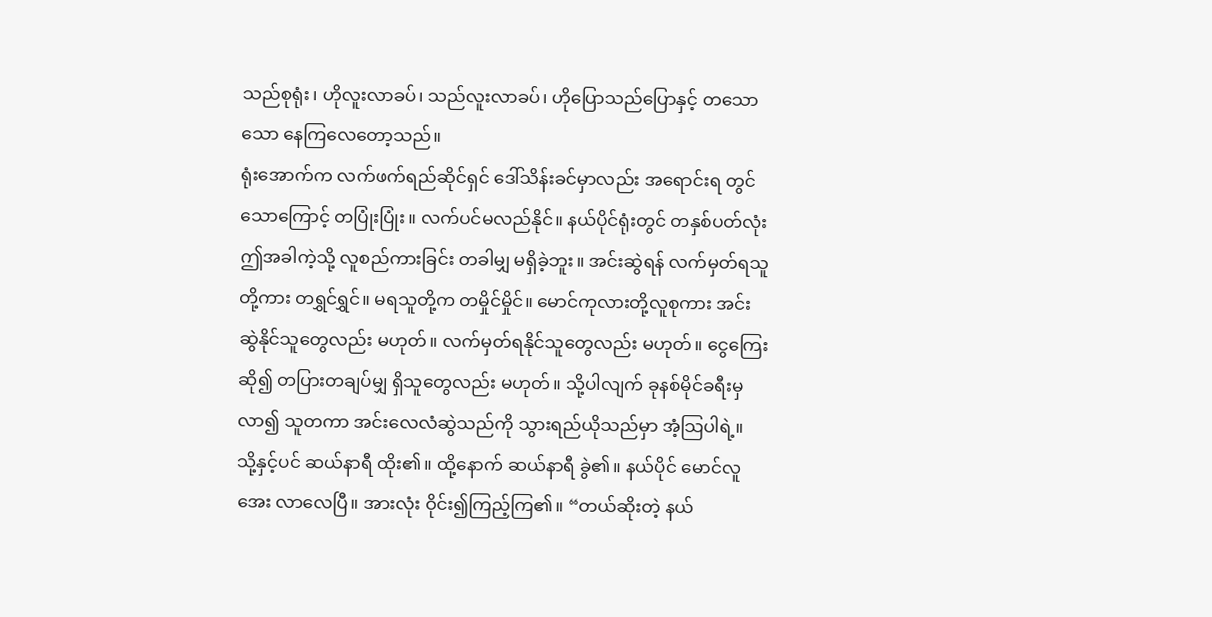သည်စုရုံး၊ ဟိုလူးလာခပ်၊ သည်လူးလာခပ်၊ ဟိုပြောသည်ပြောနှင့် တသောသော နေကြလေတော့သည်။
ရုံးအောက်က လက်ဖက်ရည်ဆိုင်ရှင် ဒေါ်သိန်းခင်မှာလည်း အရောင်းရ တွင်သောကြောင့် တပြုံးပြုံး။ လက်ပင်မလည်နိုင်။ နယ်ပိုင်ရုံးတွင် တနှစ်ပတ်လုံး ဤအခါကဲ့သို့ လူစည်ကားခြင်း တခါမျှ မရှိခဲ့ဘူး။ အင်းဆွဲရန် လက်မှတ်ရသူတို့ကား တရွှင်ရွှင်။ မရသူတို့က တမှိုင်မှိုင်။ မောင်ကုလားတို့လူစုကား အင်းဆွဲနိုင်သူတွေလည်း မဟုတ်။ လက်မှတ်ရနိုင်သူတွေလည်း မဟုတ်။ ငွေကြေးဆို၍ တပြားတချပ်မျှ ရှိသူတွေလည်း မဟုတ်။ သို့ပါလျက် ခုနစ်မိုင်ခရီးမှ လာ၍ သူတကာ အင်းလေလံဆွဲသည်ကို သွားရည်ယိုသည်မှာ အံ့သြပါရဲ့။
သို့နှင့်ပင် ဆယ်နာရီ ထိုး၏။ ထို့နောက် ဆယ်နာရီ ခွဲ၏။ နယ်ပိုင် မောင်လူအေး လာလေပြီ။ အားလုံး ဝိုင်း၍ကြည့်ကြ၏။ “တယ်ဆိုးတဲ့ နယ်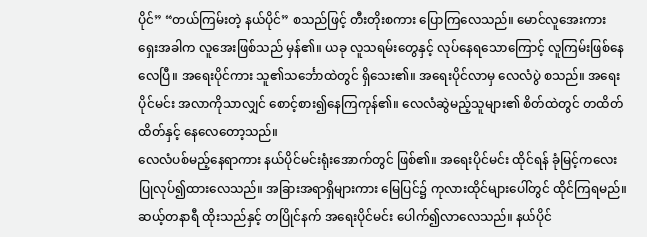ပိုင်” “တယ်ကြမ်းတဲ့ နယ်ပိုင်” စသည်ဖြင့် တီးတိုးစကား ပြောကြလေသည်။ မောင်လူအေးကား ရှေးအခါက လူအေးဖြစ်သည် မှန်၏။ ယခု လူသရမ်းတွေနှင့် လုပ်နေရသောကြောင့် လူကြမ်းဖြစ်နေလေပြီ။ အရေးပိုင်ကား သူ၏သင်္ဘောထဲတွင် ရှိသေး၏။ အရေးပိုင်လာမှ လေလံပွဲ စသည်။ အရေးပိုင်မင်း အလာကိုသာလျှင် စောင့်စား၍နေကြကုန်၏။ လေလံဆွဲမည့်သူများ၏ စိတ်ထဲတွင် တထိတ်ထိတ်နှင့် နေလေတော့သည်။
လေလံပစ်မည့်နေရာကား နယ်ပိုင်မင်းရုံးအောက်တွင် ဖြစ်၏။ အရေးပိုင်မင်း ထိုင်ရန် ခုံမြင့်ကလေး ပြုလုပ်၍ထားလေသည်။ အခြားအရာရှိများကား မြေပြင်၌ ကုလားထိုင်များပေါ်တွင် ထိုင်ကြရမည်။ ဆယ့်တနာရီ ထိုးသည်နှင့် တပြိုင်နက် အရေးပိုင်မင်း ပေါက်၍လာလေသည်။ နယ်ပိုင်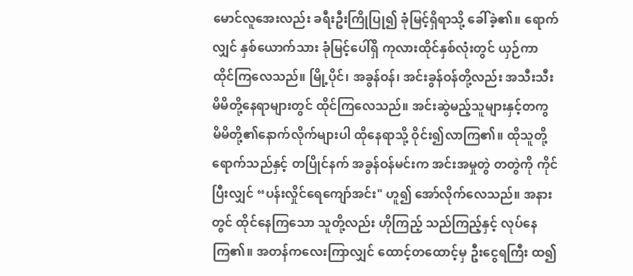မောင်လူအေးလည်း ခရီးဦးကြိုပြု၍ ခုံမြင့်ရှိရာသို့ ခေါ်ခဲ့၏။ ရောက်လျှင် နှစ်ယောက်သား ခုံမြင့်ပေါ်ရှိ ကုလားထိုင်နှစ်လုံးတွင် ယှဉ်ကာ ထိုင်ကြလေသည်။ မြို့ပိုင်၊ အခွန်ဝန်၊ အင်းခွန်ဝန်တို့လည်း အသီးသီး မိမိတို့နေရာများတွင် ထိုင်ကြလေသည်။ အင်းဆွဲမည့်သူများနှင့်တကွ မိမိတို့၏နောက်လိုက်များပါ ထိုနေရာသို့ ဝိုင်း၍လာကြ၏။ ထိုသူတို့ရောက်သည်နှင့် တပြိုင်နက် အခွန်ဝန်မင်းက အင်းအမှုတွဲ တတွဲကို ကိုင်ပြီးလျှင် “ပန်းလှိုင်ရေကျော်အင်း" ဟူ၍ အော်လိုက်လေသည်။ အနားတွင် ထိုင်နေကြသော သူတို့လည်း ဟိုကြည့် သည်ကြည့်နှင့် လုပ်နေကြ၏။ အတန်ကလေးကြာလျှင် ထောင့်တထောင့်မှ ဦးငွေရကြီး ထ၍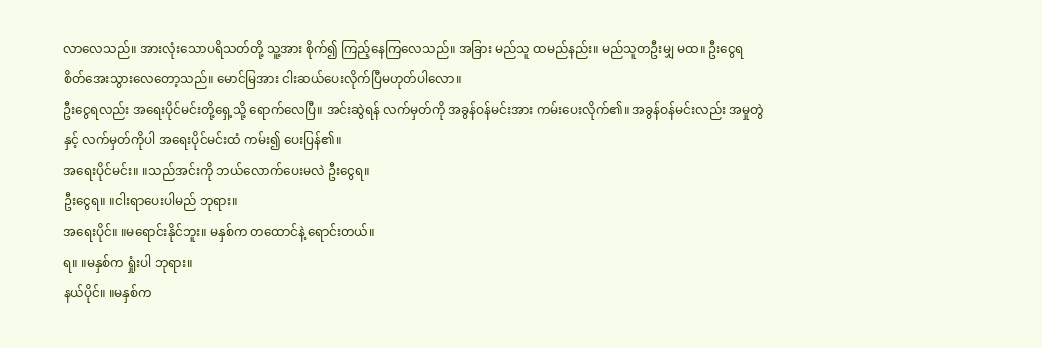လာလေသည်။ အားလုံးသောပရိသတ်တို့ သူ့အား စိုက်၍ ကြည့်နေကြလေသည်။ အခြား မည်သူ ထမည်နည်း။ မည်သူတဦးမျှ မထ။ ဦးငွေရ စိတ်အေးသွားလေတော့သည်။ မောင်မြအား ငါးဆယ်ပေးလိုက်ပြီမဟုတ်ပါလော။
ဦးငွေရလည်း အရေးပိုင်မင်းတို့ရှေ့သို့ ရောက်လေပြီ။ အင်းဆွဲရန် လက်မှတ်ကို အခွန်ဝန်မင်းအား ကမ်းပေးလိုက်၏။ အခွန်ဝန်မင်းလည်း အမှုတွဲနှင့် လက်မှတ်ကိုပါ အရေးပိုင်မင်းထံ ကမ်း၍ ပေးပြန်၏။
အရေးပိုင်မင်း။ ။သည်အင်းကို ဘယ်လောက်ပေးမလဲ ဦးငွေရ။
ဦးငွေရ။ ။ငါးရာပေးပါမည် ဘုရား။
အရေးပိုင်။ ။မရောင်းနိုင်ဘူး။ မနှစ်က တထောင်နဲ့ ရောင်းတယ်။
ရ။ ။မနှစ်က ရှုံးပါ ဘုရား။
နယ်ပိုင်။ ။မနှစ်က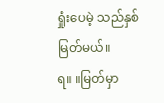ရှုံးပေမဲ့ သည်နှစ် မြတ်မယ်။
ရ။ ။မြတ်မှာ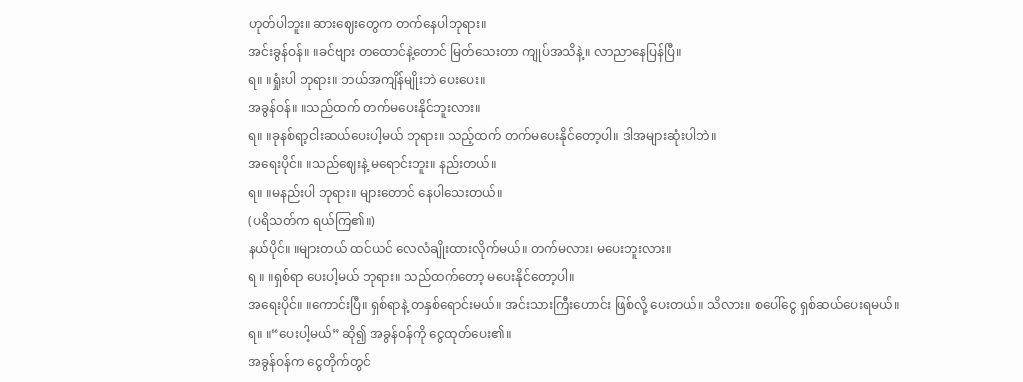ဟုတ်ပါဘူး။ ဆားဈေးတွေက တက်နေပါဘုရား။
အင်းခွန်ဝန်။ ။ခင်ဗျား တထောင်နဲ့တောင် မြတ်သေးတာ ကျုပ်အသိနဲ့။ လာညာနေပြန်ပြီ။
ရ။ ။ရှုံးပါ ဘုရား။ ဘယ်အကျိန်မျိုးဘဲ ပေးပေး။
အခွန်ဝန်။ ။သည်ထက် တက်မပေးနိုင်ဘူးလား။
ရ။ ။ခုနစ်ရာ့ငါးဆယ်ပေးပါ့မယ် ဘုရား။ သည့်ထက် တက်မပေးနိုင်တော့ပါ။ ဒါအများဆုံးပါဘဲ။
အရေးပိုင်။ ။သည်ဈေးနဲ့ မရောင်းဘူး။ နည်းတယ်။
ရ။ ။မနည်းပါ ဘုရား။ များတောင် နေပါသေးတယ်။
(ပရိသတ်က ရယ်ကြ၏။)
နယ်ပိုင်။ ။များတယ် ထင်ယင် လေလံချိုးထားလိုက်မယ်။ တက်မလား၊ မပေးဘူးလား။
ရ ။ ။ရှစ်ရာ ပေးပါ့မယ် ဘုရား။ သည်ထက်တော့ မပေးနိုင်တော့ပါ။
အရေးပိုင်။ ။ကောင်းပြီ။ ရှစ်ရာနဲ့ တနှစ်ရောင်းမယ်။ အင်းသားကြီးဟောင်း ဖြစ်လို့ ပေးတယ်။ သိလား။ စပေါ်ငွေ ရှစ်ဆယ်ပေးရမယ်။
ရ။ ။“ပေးပါ့မယ်” ဆို၍ အခွန်ဝန်ကို ငွေထုတ်ပေး၏။
အခွန်ဝန်က ငွေတိုက်တွင်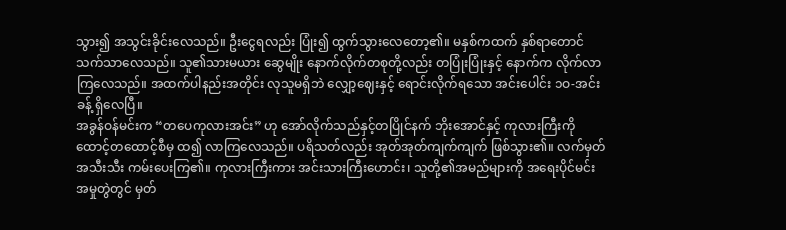သွား၍ အသွင်းခိုင်းလေသည်။ ဦးငွေရလည်း ပြုံး၍ ထွက်သွားလေတော့၏။ မနှစ်ကထက် နှစ်ရာတောင် သက်သာလေသည်။ သူ၏သားမယား ဆွေမျိုး နောက်လိုက်တစုတို့လည်း တပြုံးပြုံးနှင့် နောက်က လိုက်လာကြလေသည်။ အထက်ပါနည်းအတိုင်း လုသူမရှိဘဲ လျှော့ဈေးနှင့် ရောင်းလိုက်ရသော အင်းပေါင်း ၁ဝ-အင်းခန့် ရှိလေပြီ။
အခွန်ဝန်မင်းက “တပေကုလားအင်း” ဟု အော်လိုက်သည်နှင့်တပြိုင်နက် ဘိုးအောင်နှင့် ကုလားကြီးကို ထောင့်တထောင့်စီမှ ထ၍ လာကြလေသည်။ ပရိသတ်လည်း အုတ်အုတ်ကျက်ကျက် ဖြစ်သွား၏။ လက်မှတ်အသီးသီး ကမ်းပေးကြ၏။ ကုလားကြီးကား အင်းသားကြီးဟောင်း၊ သူတို့၏အမည်များကို အရေးပိုင်မင်း အမှုတွဲတွင် မှတ်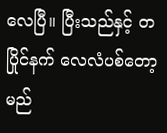လေပြီ။ ပြီးသည်နှင့် တပြိုင်နက် လေလံပစ်တော့မည်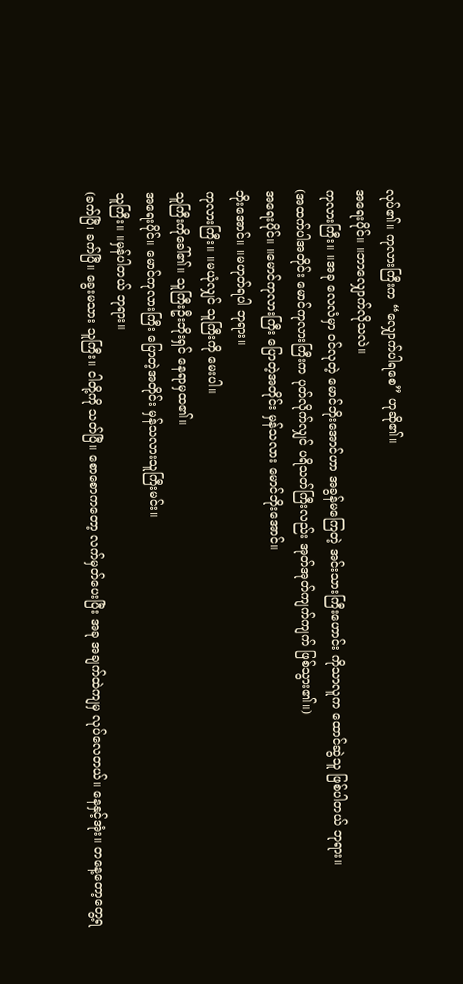လုပ်၏။ ကုလားကြီးက “လျှောက်ပါရစေ” ဟုဆို၏။
အရေးပိုင်။ ။ဘာလျှောက်လိုသလဲ။
ကုလားကြီး။ ။အခု လေလံမှာ ဝင်လုတဲ့ မောင်ဘိုးအောင်ဟာ အခွန်မကြေတဲ့ အင်းသားကြီးဟောင်း ကိုသာလူက ထောင်ဆွဲသူ ဖြစ်ပါတယ် ဘုရား။
(အထက်ပါအတိုင်း မောင်ကုလားကြီးက ပုတ်လိုက်လျှင် ပရိသတ်ကြီးလည်း အုတ်အုတ်ကျက်ကျက် ဖြစ်သွား၏။)
အရေးပိုင်။ ။မောင်ကုလားကြီး ပြောတဲ့အတိုင်း မှန်သလား မောင်ဘိုးအောင်။
ဘိုးအောင်။ ။မဟုတ်ရပါ ဘုရား။
ကုလားကြီး။ ။မယုံလျှင် သူကြီးကို မေးပါ။
သူကြီးကိုခေါ်၏။ သူကြီးဦးဘိုးရှင် နေရာမှထ၏။
အရေးပိုင်။ မောင်ကုလားကြီး ပြောတဲ့အတိုင်း မှန်သလားသူကြီးမင်း။
သူကြီး။ ။မှန်ပါတယ် ဘုရား။
(ခက်ပြီ၊ ခက်ပြီ။ ခွေးမသား သူကြီး။ ငါတို့ကို သတ်ပြီ။ စောစောကတော့ လက်မှတ်ပေးပြီး အခု အချက်ထဲကျမှ လုပ်လေတယ်။ နေနှင့်အုံး။ တနေ့တော့တွေ့ရ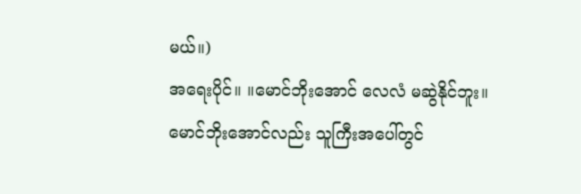မယ်။)
အရေးပိုင်။ ။မောင်ဘိုးအောင် လေလံ မဆွဲနိုင်ဘူး။
မောင်ဘိုးအောင်လည်း သူကြီးအပေါ်တွင်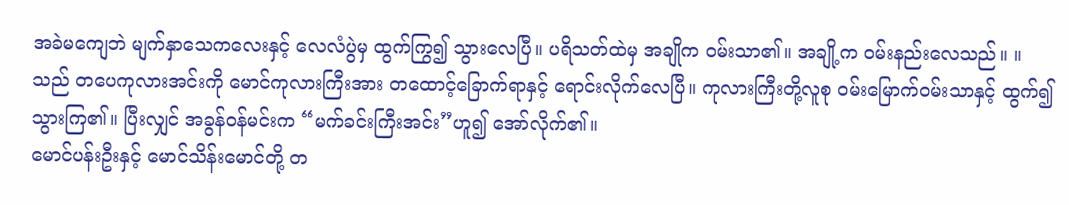အခဲမကျေဘဲ မျက်နှာသေကလေးနှင့် လေလံပွဲမှ ထွက်ကြွ၍ သွားလေပြီ။ ပရိသတ်ထဲမှ အချိုက ဝမ်းသာ၏။ အချို့က ဝမ်းနည်းလေသည်။ ။ သည် တပေကုလားအင်းကို မောင်ကုလားကြီးအား တထောင့်ခြောက်ရာနှင့် ရောင်းလိုက်လေပြီ။ ကုလားကြီးတို့လူစု ဝမ်းမြောက်ဝမ်းသာနှင့် ထွက်၍သွားကြ၏။ ပြီးလျှင် အခွန်ဝန်မင်းက “မက်ခင်းကြီးအင်း”ဟူ၍ အော်လိုက်၏။
မောင်ပန်းဦးနှင့် မောင်သိန်းမောင်တို့ တ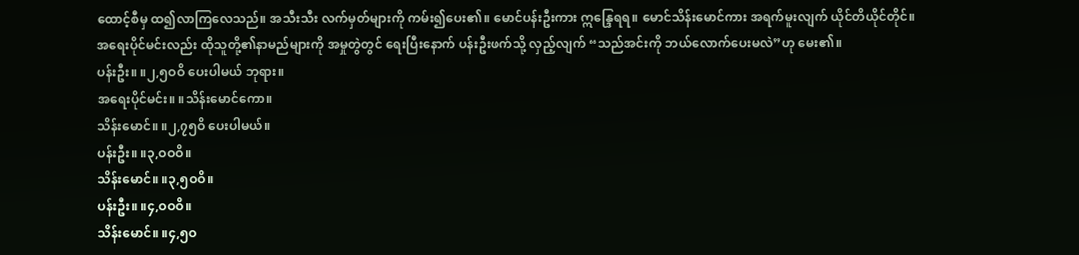ထောင့်စီမှ ထ၍လာကြလေသည်။ အသီးသီး လက်မှတ်များကို ကမ်း၍ပေး၏။ မောင်ပန်းဦးကား ဣန္ဒြေရရ။ မောင်သိန်းမောင်ကား အရက်မူးလျက် ယိုင်တိယိုင်တိုင်။
အရေးပိုင်မင်းလည်း ထိုသူတို့၏နာမည်များကို အမှုတွဲတွင် ရေးပြီးနောက် ပန်းဦးဖက်သို့ လှည့်လျက် “သည်အင်းကို ဘယ်လောက်ပေးမလဲ”ဟု မေး၏။
ပန်းဦး။ ။၂,၅ဝဝိ ပေးပါမယ် ဘုရား။
အရေးပိုင်မင်း။ ။သိန်းမောင်ကော။
သိန်းမောင်။ ။၂,၇၅ဝိ ပေးပါမယ်။
ပန်းဦး။ ။၃,ဝဝဝိ။
သိန်းမောင်။ ။၃,၅ဝဝိ။
ပန်းဦး။ ။၄,ဝဝဝိ။
သိန်းမောင်။ ။၄,၅ဝ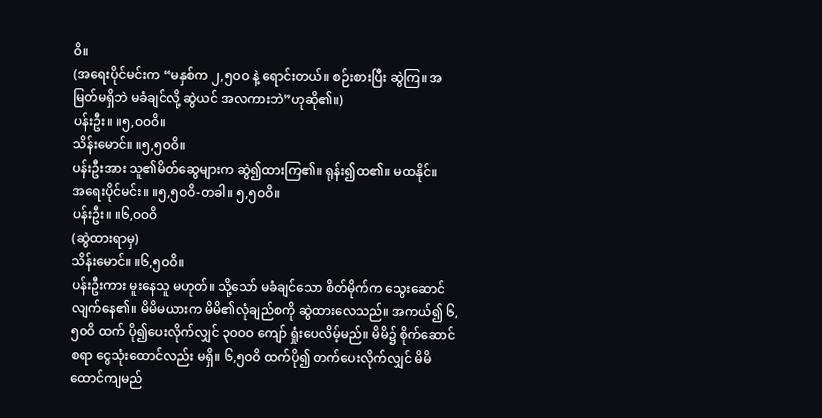ဝိ။
(အရေးပိုင်မင်းက “မနှစ်က ၂,၅ဝဝ နဲ့ ရောင်းတယ်။ စဉ်းစားပြီး ဆွဲကြ။ အမြတ်မရှိဘဲ မခံချင်လို့ ဆွဲယင် အလကားဘဲ”ဟုဆို၏။)
ပန်းဦး။ ။၅,ဝဝဝိ။
သိန်းမောင်။ ။၅,၅ဝဝိ။
ပန်းဦးအား သူ၏မိတ်ဆွေများက ဆွဲ၍ထားကြ၏။ ရုန်း၍ထ၏။ မထနိုင်။
အရေးပိုင်မင်း။ ။၅,၅ဝဝိ-တခါ။ ၅,၅ဝဝိ။
ပန်းဦး။ ။၆,ဝဝဝိ
(ဆွဲထားရာမှ)
သိန်းမောင်။ ။၆,၅ဝဝိ။
ပန်းဦးကား မူးနေသူ မဟုတ်။ သို့သော် မခံချင်သော စိတ်မိုက်က သွေးဆောင်လျက်နေ၏။ မိမိမယားက မိမိ၏လုံချည်စကို ဆွဲထားလေသည်။ အကယ်၍ ၆,၅၀ဝိ ထက် ပို၍ပေးလိုက်လျှင် ၃ဝဝဝ ကျော် ရှုံးပေလိမ့်မည်။ မိမိ၌ စိုက်ဆောင်စရာ ငွေသုံးထောင်လည်း မရှိ။ ၆,၅ဝဝိ ထက်ပို၍ တက်ပေးလိုက်လျှင် မိမိထောင်ကျမည်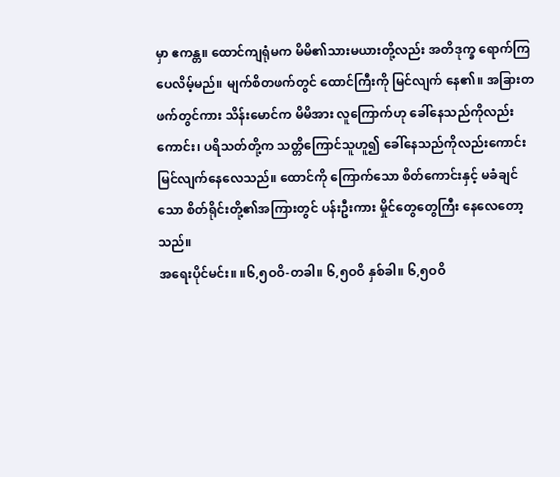မှာ ဧကန္တ။ ထောင်ကျရုံမက မိမိ၏သားမယားတို့လည်း အတိဒုက္ခ ရောက်ကြပေလိမ့်မည်။ မျက်စိတဖက်တွင် ထောင်ကြီးကို မြင်လျက် နေ၏။ အခြားတဖက်တွင်ကား သိန်းမောင်က မိမိအား လူကြောက်ဟု ခေါ်နေသည်ကိုလည်းကောင်း၊ ပရိသတ်တို့က သတ္တိကြောင်သူဟူ၍ ခေါ်နေသည်ကိုလည်းကောင်း မြင်လျက်နေလေသည်။ ထောင်ကို ကြောက်သော စိတ်ကောင်းနှင့် မခံချင်သော စိတ်ရိုင်းတို့၏အကြားတွင် ပန်းဦးကား မှိုင်တွေတွေကြီး နေလေတော့သည်။
အရေးပိုင်မင်း။ ။၆,၅ဝဝိ-တခါ။ ၆,၅ဝဝိ နှစ်ခါ။ ၆,၅ဝဝိ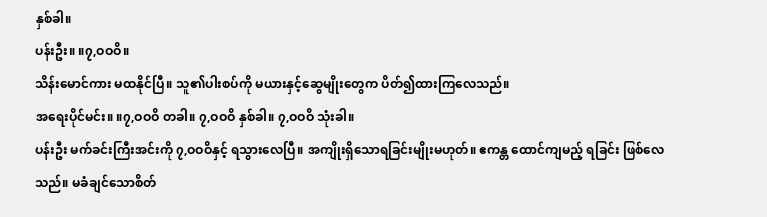နှစ်ခါ။
ပန်းဦး။ ။၇,ဝဝဝိ။
သိန်းမောင်ကား မထနိုင်ပြီ။ သူ၏ပါးစပ်ကို မယားနှင့်ဆွေမျိုးတွေက ပိတ်၍ထားကြလေသည်။
အရေးပိုင်မင်း။ ။၇,ဝဝဝိ တခါ။ ၇,ဝဝဝိ နှစ်ခါ။ ၇,ဝဝဝိ သုံးခါ။
ပန်းဦး မက်ခင်းကြီးအင်းကို ၇,ဝဝဝိနှင့် ရသွားလေပြီ။ အကျိုးရှိသောရခြင်းမျိုးမဟုတ်။ ဧကန္တ ထောင်ကျမည့် ရခြင်း ဖြစ်လေသည်။ မခံချင်သောစိတ်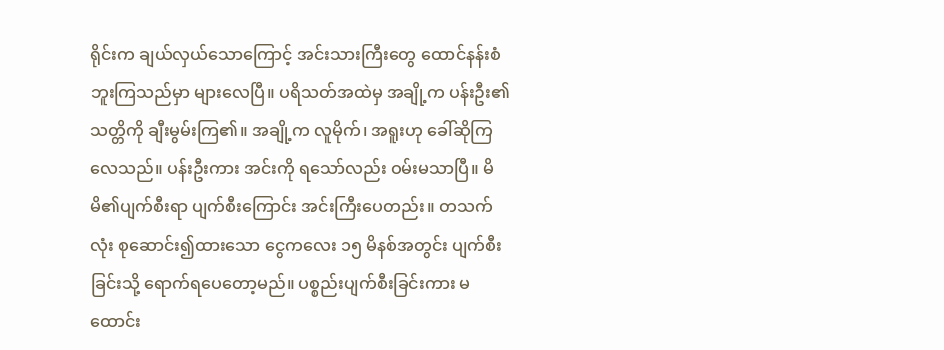ရိုင်းက ချယ်လှယ်သောကြောင့် အင်းသားကြီးတွေ ထောင်နန်းစံဘူးကြသည်မှာ များလေပြီ။ ပရိသတ်အထဲမှ အချို့က ပန်းဦး၏သတ္တိကို ချီးမွမ်းကြ၏။ အချို့က လူမိုက်၊ အရူးဟု ခေါ်ဆိုကြလေသည်။ ပန်းဦးကား အင်းကို ရသော်လည်း ဝမ်းမသာပြီ။ မိမိ၏ပျက်စီးရာ ပျက်စီးကြောင်း အင်းကြီးပေတည်း။ တသက်လုံး စုဆောင်း၍ထားသော ငွေကလေး ၁၅ မိနစ်အတွင်း ပျက်စီးခြင်းသို့ ရောက်ရပေတော့မည်။ ပစ္စည်းပျက်စီးခြင်းကား မထောင်း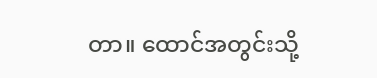တာ။ ထောင်အတွင်းသို့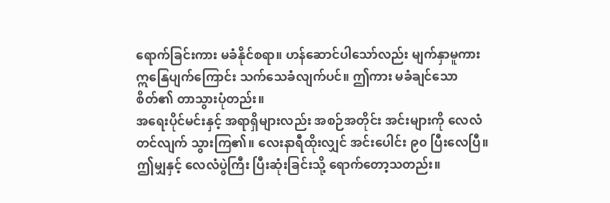ရောက်ခြင်းကား မခံနိုင်စရာ။ ဟန်ဆောင်ပါသော်လည်း မျက်နှာမူကား ဣနြေပျက်ကြောင်း သက်သေခံလျက်ပင်။ ဤကား မခံချင်သောစိတ်၏ တာသွားပုံတည်း။
အရေးပိုင်မင်းနှင့် အရာရှိများလည်း အစဉ်အတိုင်း အင်းများကို လေလံတင်လျက် သွားကြ၏။ လေးနာရီထိုးလျှင် အင်းပေါင်း ၉၀ ပြီးလေပြီ။ ဤမျှနှင့် လေလံပွဲကြီး ပြီးဆုံးခြင်းသို့ ရောက်တော့သတည်း။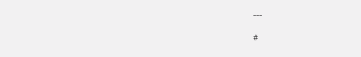---
#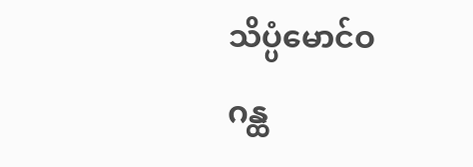သိပ္ပံမောင်ဝ
ဂန္ထ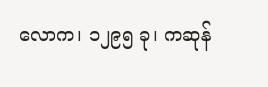လောက၊ ၁၂၉၅ ခု၊ ကဆုန်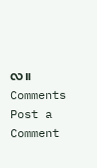လ။
Comments
Post a Comment